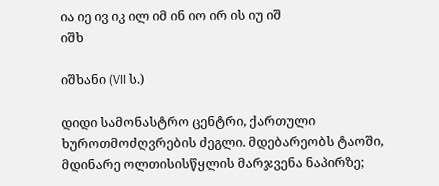ია იე ივ იკ ილ იმ ინ იო ირ ის იუ იშ
იშხ

იშხანი (VII ს.)

დიდი სამონასტრო ცენტრი, ქართული ხუროთმოძღვრების ძეგლი. მდებარეობს ტაოში, მდინარე ოლთისისწყლის მარჯვენა ნაპირზე;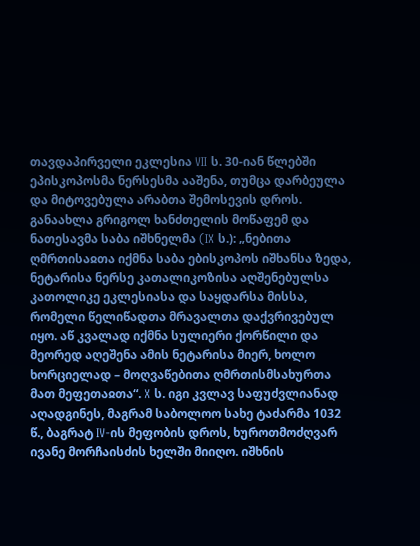თავდაპირველი ეკლესია VII ს. 30-იან წლებში ეპისკოპოსმა ნერსესმა ააშენა, თუმცა დარბეულა და მიტოვებულა არაბთა შემოსევის დროს. განაახლა გრიგოლ ხანძთელის მოწაფემ და ნათესავმა საბა იშხნელმა (IX ს.): „ნებითა ღმრთისაჲთა იქმნა საბა ებისკოპოს იშხანსა ზედა, ნეტარისა ნერსე კათალიკოზისა აღშენებულსა კათოლიკე ეკლესიასა და საყდარსა მისსა, რომელი წელიწადთა მრავალთა დაქვრივებულ იყო. აწ კვალად იქმნა სულიერი ქორწილი და მეორედ აღეშენა ამის ნეტარისა მიერ, ხოლო ხორციელად – მოღვაწებითა ღმრთისმსახურთა მათ მეფეთაჲთა“. X ს. იგი კვლავ საფუძვლიანად აღადგინეს, მაგრამ საბოლოო სახე ტაძარმა 1032 წ., ბაგრატ IV-ის მეფობის დროს, ხუროთმოძღვარ ივანე მორჩაისძის ხელში მიიღო. იშხნის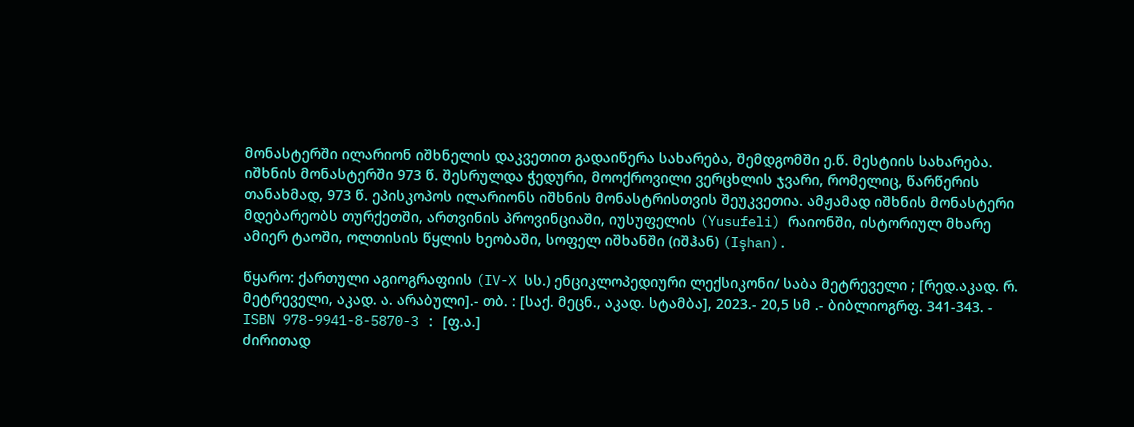მონასტერში ილარიონ იშხნელის დაკვეთით გადაიწერა სახარება, შემდგომში ე.წ. მესტიის სახარება. იშხნის მონასტერში 973 წ. შესრულდა ჭედური, მოოქროვილი ვერცხლის ჯვარი, რომელიც, წარწერის თანახმად, 973 წ. ეპისკოპოს ილარიონს იშხნის მონასტრისთვის შეუკვეთია. ამჟამად იშხნის მონასტერი მდებარეობს თურქეთში, ართვინის პროვინციაში, იუსუფელის (Yusufeli) რაიონში, ისტორიულ მხარე ამიერ ტაოში, ოლთისის წყლის ხეობაში, სოფელ იშხანში (იშჰან) (Işhan).

წყარო: ქართული აგიოგრაფიის (IV-X სს.) ენციკლოპედიური ლექსიკონი/ საბა მეტრეველი ; [რედ.აკად. რ. მეტრეველი, აკად. ა. არაბული].- თბ. : [საქ. მეცნ., აკად. სტამბა], 2023.- 20,5 სმ .- ბიბლიოგრფ. 341-343. - ISBN 978-9941-8-5870-3 : [ფ.ა.]
ძირითად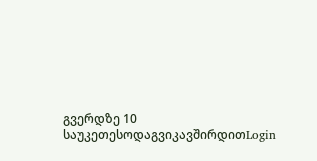გვერდზე 10 საუკეთესოდაგვიკავშირდითLogin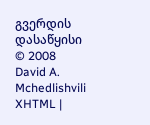გვერდის დასაწყისი
© 2008 David A. Mchedlishvili XHTML |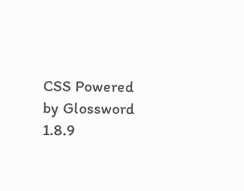CSS Powered by Glossword 1.8.9